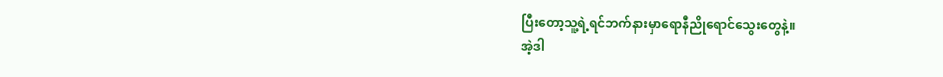ပြီးတော့သူ့ရဲ့ရင်ဘက်နားမှာရောနီညိုရောင်သွေးတွေနဲ့။
အဲ့ဒါ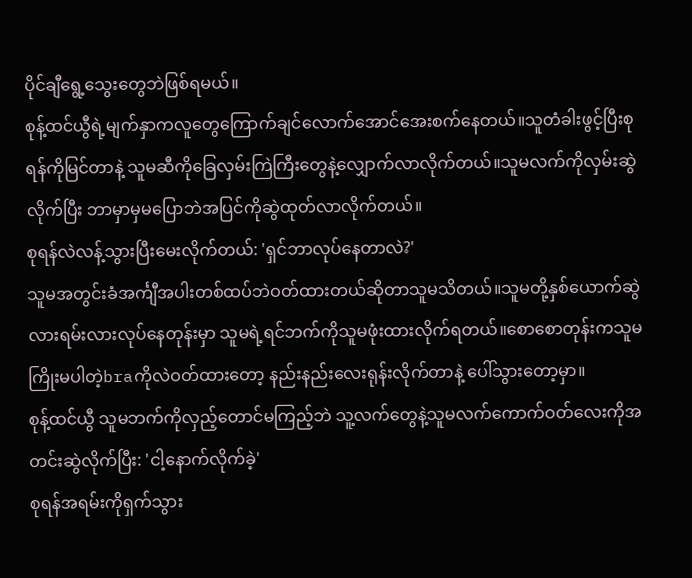ပိုင်ချီရွေ့သွေးတွေဘဲဖြစ်ရမယ်။
စုန့်ထင်ယွီရဲ့မျက်နှာကလူတွေကြောက်ချင်လောက်အောင်အေးစက်နေတယ်။သူတံခါးဖွင့်ပြီးစုရန်ကိုမြင်တာနဲ့ သူမဆီကိုခြေလှမ်းကြဲကြီးတွေနဲ့လျှောက်လာလိုက်တယ်။သူမလက်ကိုလှမ်းဆွဲလိုက်ပြီး ဘာမှာမှမပြောဘဲအပြင်ကိုဆွဲထုတ်လာလိုက်တယ်။
စုရန်လဲလန့်သွားပြီးမေးလိုက်တယ်: 'ရှင်ဘာလုပ်နေတာလဲ?'
သူမအတွင်းခံအင်္ကျီအပါးတစ်ထပ်ဘဲဝတ်ထားတယ်ဆိုတာသူမသိတယ်။သူမတို့နှစ်ယောက်ဆွဲလားရမ်းလားလုပ်နေတုန်းမှာ သူမရဲ့ရင်ဘက်ကိုသူမဖုံးထားလိုက်ရတယ်။စောစောတုန်းကသူမကြိုးမပါတဲ့braကိုလဲဝတ်ထားတော့ နည်းနည်းလေးရုန်းလိုက်တာနဲ့ ပေါ်သွားတော့မှာ။
စုန့်ထင်ယွီ သူမဘက်ကိုလှည့်တောင်မကြည့်ဘဲ သူ့လက်တွေနဲ့သူမလက်ကောက်ဝတ်လေးကိုအတင်းဆွဲလိုက်ပြီး: 'ငါ့နောက်လိုက်ခဲ့'
စုရန်အရမ်းကိုရှက်သွား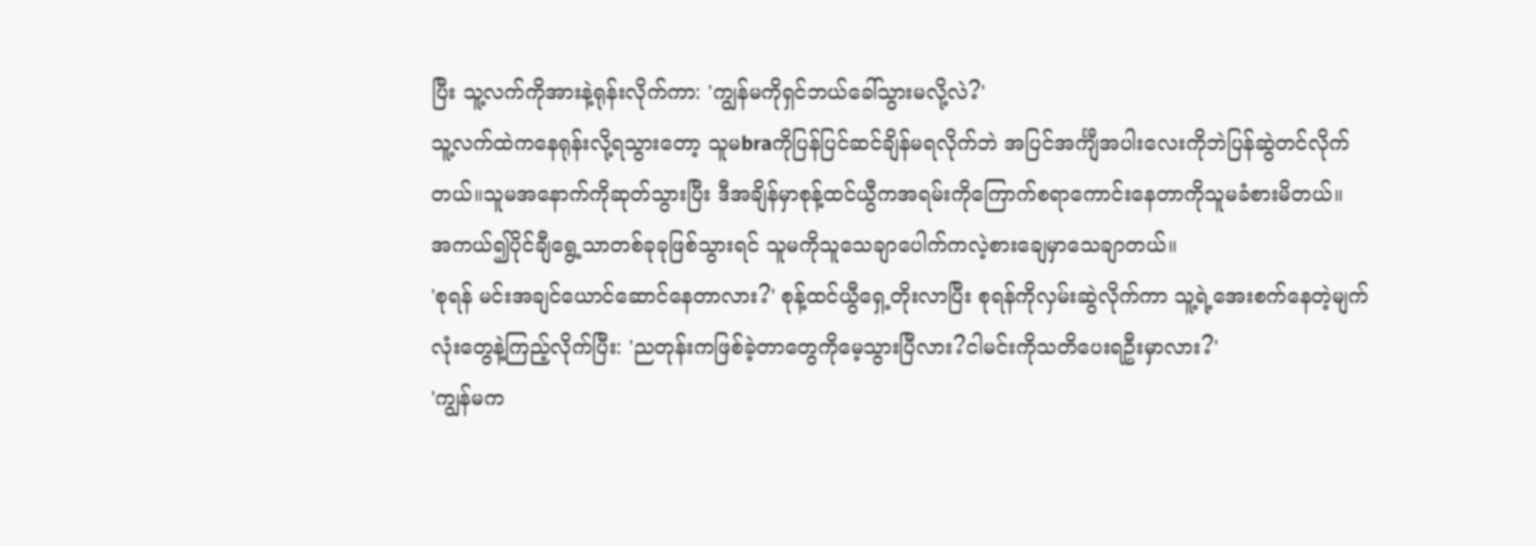ပြီး သူ့လက်ကိုအားနဲ့ရုန်းလိုက်ကာ: 'ကျွန်မကိုရှင်ဘယ်ခေါ်သွားမလို့လဲ?'
သူ့လက်ထဲကနေရုန်းလို့ရသွားတော့ သူမbraကိုပြန်ပြင်ဆင်ချိန်မရလိုက်ဘဲ အပြင်အင်္ကျီအပါးလေးကိုဘဲပြန်ဆွဲတင်လိုက်တယ်။သူမအနောက်ကိုဆုတ်သွားပြီး ဒီအချိန်မှာစုန့်ထင်ယွီကအရမ်းကိုကြောက်စရာကောင်းနေတာကိုသူမခံစားမိတယ်။
အကယ်၍ပိုင်ချီရွေ့သာတစ်ခုခုဖြစ်သွားရင် သူမကိုသူသေချာပေါက်ကလဲ့စားချေမှာသေချာတယ်။
'စုရန် မင်းအချင်ယောင်ဆောင်နေတာလား?' စုန့်ထင်ယွီရှေ့တိုးလာပြီး စုရန်ကိုလှမ်းဆွဲလိုက်ကာ သူ့ရဲ့အေးစက်နေတဲ့မျက်လုံးတွေနဲ့ကြည့်လိုက်ပြီး: 'ညတုန်းကဖြစ်ခဲ့တာတွေကိုမေ့သွားပြီလား?ငါမင်းကိုသတိပေးရဦးမှာလား?'
'ကျွန်မက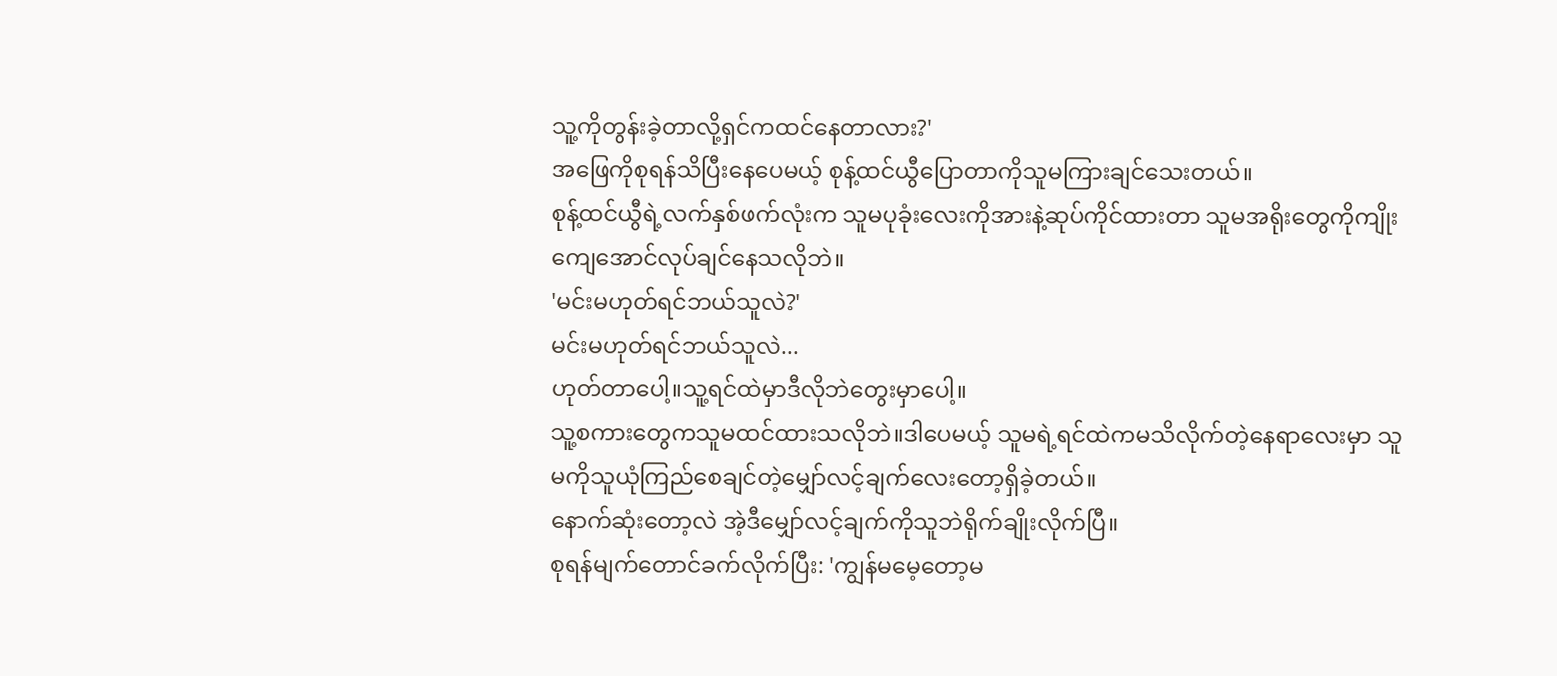သူ့ကိုတွန်းခဲ့တာလို့ရှင်ကထင်နေတာလား?'
အဖြေကိုစုရန်သိပြီးနေပေမယ့် စုန့်ထင်ယွီပြောတာကိုသူမကြားချင်သေးတယ်။
စုန့်ထင်ယွီရဲ့လက်နှစ်ဖက်လုံးက သူမပုခုံးလေးကိုအားနဲ့ဆုပ်ကိုင်ထားတာ သူမအရိုးတွေကိုကျိုးကျေအောင်လုပ်ချင်နေသလိုဘဲ။
'မင်းမဟုတ်ရင်ဘယ်သူလဲ?'
မင်းမဟုတ်ရင်ဘယ်သူလဲ...
ဟုတ်တာပေါ့။သူ့ရင်ထဲမှာဒီလိုဘဲတွေးမှာပေါ့။
သူ့စကားတွေကသူမထင်ထားသလိုဘဲ။ဒါပေမယ့် သူမရဲ့ရင်ထဲကမသိလိုက်တဲ့နေရာလေးမှာ သူမကိုသူယုံကြည်စေချင်တဲ့မျှော်လင့်ချက်လေးတော့ရှိခဲ့တယ်။
နောက်ဆုံးတော့လဲ အဲ့ဒီမျှော်လင့်ချက်ကိုသူဘဲရိုက်ချိုးလိုက်ပြီ။
စုရန်မျက်တောင်ခက်လိုက်ပြီး: 'ကျွန်မမေ့တော့မ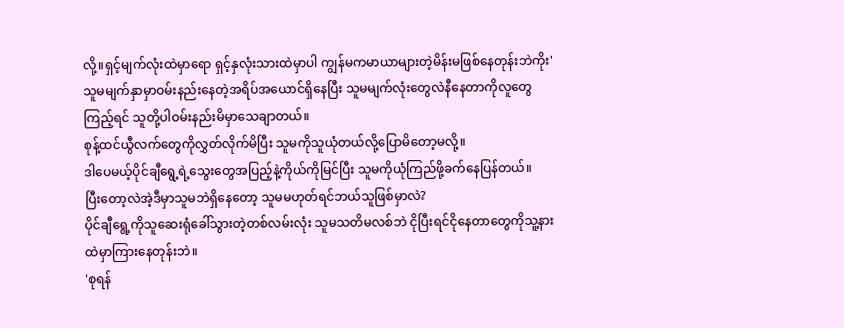လို့။ရှင့်မျက်လုံးထဲမှာရော ရှင့်နှလုံးသားထဲမှာပါ ကျွန်မကမာယာများတဲ့မိန်းမဖြစ်နေတုန်းဘဲကိုး'
သူမမျက်နှာမှာဝမ်းနည်းနေတဲ့အရိပ်အယောင်ရှိနေပြီး သူမမျက်လုံးတွေလဲနီနေတာကိုလူတွေကြည့်ရင် သူတို့ပါဝမ်းနည်းမိမှာသေချာတယ်။
စုန့်ထင်ယွီလက်တွေကိုလွှတ်လိုက်မိပြီး သူမကိုသူယုံတယ်လို့ပြောမိတော့မလို့။
ဒါပေမယ့်ပိုင်ချီရွေ့ရဲ့သွေးတွေအပြည့်နဲ့ကိုယ်ကိုမြင်ပြီး သူမကိုယုံကြည်ဖို့ခက်နေပြန်တယ်။
ပြီးတော့လဲအဲ့ဒီမှာသူမဘဲရှိနေတော့ သူမမဟုတ်ရင်ဘယ်သူဖြစ်မှာလဲ?
ပိုင်ချီရွေ့ကိုသူဆေးရုံခေါ်သွားတဲ့တစ်လမ်းလုံး သူမသတိမလစ်ဘဲ ငိုပြီးရင်ငိုနေတာတွေကိုသူ့နားထဲမှာကြားနေတုန်းဘဲ။
'စုရန်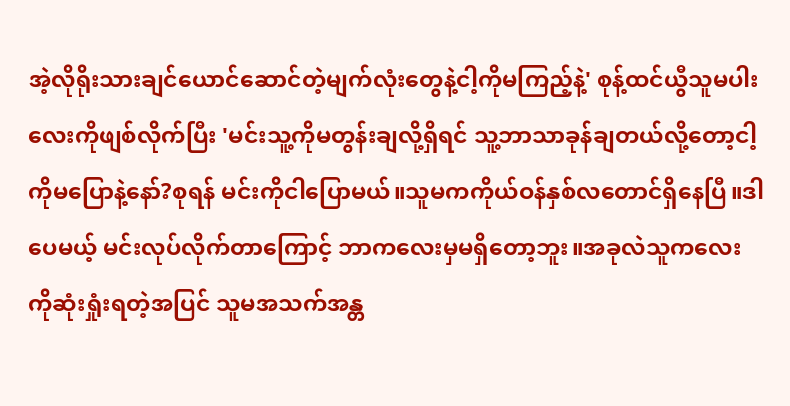အဲ့လိုရိုးသားချင်ယောင်ဆောင်တဲ့မျက်လုံးတွေနဲ့ငါ့ကိုမကြည့်နဲ့' စုန့်ထင်ယွီသူမပါးလေးကိုဖျစ်လိုက်ပြီး 'မင်းသူ့ကိုမတွန်းချလို့ရှိရင် သူ့ဘာသာခုန်ချတယ်လို့တော့ငါ့ကိုမပြောနဲ့နော်?စုရန် မင်းကိုငါပြောမယ်။သူမကကိုယ်ဝန်နှစ်လတောင်ရှိနေပြီ။ဒါပေမယ့် မင်းလုပ်လိုက်တာကြောင့် ဘာကလေးမှမရှိတော့ဘူး။အခုလဲသူကလေးကိုဆုံးရှုံးရတဲ့အပြင် သူမအသက်အန္တ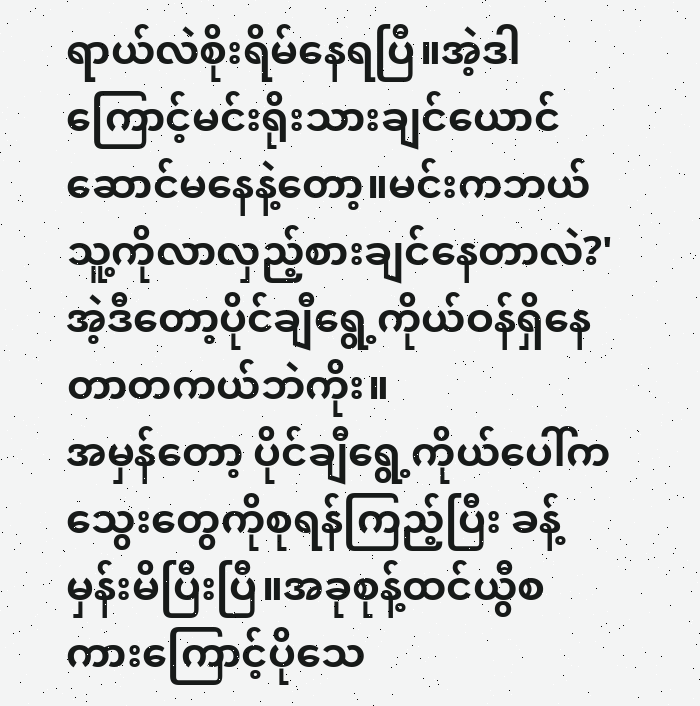ရာယ်လဲစိုးရိမ်နေရပြီ။အဲ့ဒါကြောင့်မင်းရိုးသားချင်ယောင်ဆောင်မနေနဲ့တော့။မင်းကဘယ်သူ့ကိုလာလှည့်စားချင်နေတာလဲ?'
အဲ့ဒီတော့ပိုင်ချီရွေ့ကိုယ်ဝန်ရှိနေတာတကယ်ဘဲကိုး။
အမှန်တော့ ပိုင်ချီရွေ့ကိုယ်ပေါ်ကသွေးတွေကိုစုရန်ကြည့်ပြီး ခန့်မှန်းမိပြီးပြီ။အခုစုန့်ထင်ယွီစကားကြောင့်ပိုသေ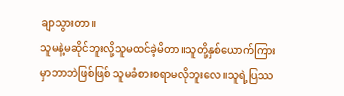ချာသွားတာ။
သူမနဲ့မဆိုင်ဘူးလို့သူမထင်ခဲ့မိတာ။သူတို့နှစ်ယောက်ကြားမှာဘာဘဲဖြစ်ဖြစ် သူမခံစားစရာမလိုဘူးလေ။သူရဲ့ပြဿ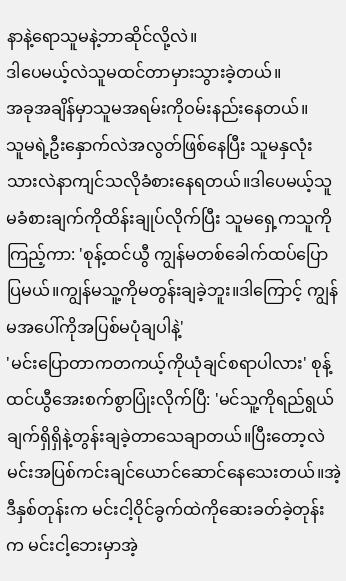နာနဲ့ရောသူမနဲ့ဘာဆိုင်လို့လဲ။
ဒါပေမယ့်လဲသူမထင်တာမှားသွားခဲ့တယ်။
အခုအချိန်မှာသူမအရမ်းကိုဝမ်းနည်းနေတယ်။
သူမရဲ့ဦးနှောက်လဲအလွတ်ဖြစ်နေပြီး သူမနှလုံးသားလဲနာကျင်သလိုခံစားနေရတယ်။ဒါပေမယ့်သူမခံစားချက်ကိုထိန်းချုပ်လိုက်ပြီး သူမရှေ့ကသူကိုကြည့်ကာ: 'စုန့်ထင်ယွီ ကျွန်မတစ်ခေါက်ထပ်ပြောပြမယ်။ကျွန်မသူ့ကိုမတွန်းချခဲ့ဘူး။ဒါကြောင့် ကျွန်မအပေါ်ကိုအပြစ်မပုံချပါနဲ့'
'မင်းပြောတာကတကယ့်ကိုယုံချင်စရာပါလား' စုန့်ထင်ယွီအေးစက်စွာပြုံးလိုက်ပြီ: 'မင်သူ့ကိုရည်ရွယ်ချက်ရှိရှိနဲ့တွန်းချခဲ့တာသေချာတယ်။ပြီးတော့လဲမင်းအပြစ်ကင်းချင်ယောင်ဆောင်နေသေးတယ်။အဲ့ဒီနှစ်တုန်းက မင်းငါ့ဝိုင်ခွက်ထဲကိုဆေးခတ်ခဲ့တုန်းက မင်းငါ့ဘေးမှာအဲ့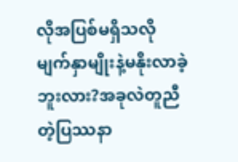လိုအပြစ်မရှိသလိုမျက်နှာမျိုးနဲ့မနိုးလာခဲ့ဘူးလား?အခုလဲတူညီတဲ့ပြဿနာ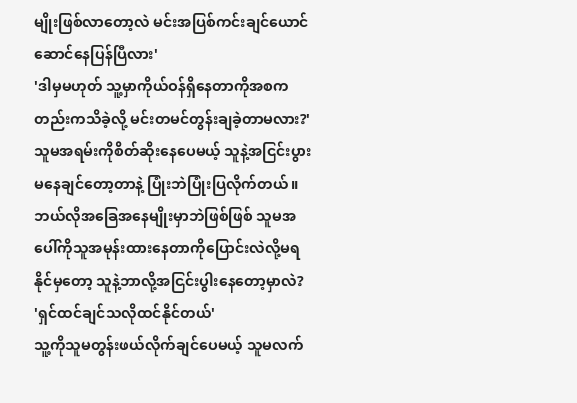မျိုးဖြစ်လာတော့လဲ မင်းအပြစ်ကင်းချင်ယောင်ဆောင်နေပြန်ပြီလား'
'ဒါမှမဟုတ် သူ့မှာကိုယ်ဝန်ရှိနေတာကိုအစကတည်းကသိခဲ့လို့ မင်းတမင်တွန်းချခဲ့တာမလား?'
သူမအရမ်းကိုစိတ်ဆိုးနေပေမယ့် သူနဲ့အငြင်းပွားမနေချင်တော့တာနဲ့ ပြုံးဘဲပြုံးပြလိုက်တယ်။ဘယ်လိုအခြေအနေမျိုးမှာဘဲဖြစ်ဖြစ် သူမအပေါ်ကိုသူအမုန်းထားနေတာကိုပြောင်းလဲလို့မရနိုင်မှတော့ သူနဲ့ဘာလို့အငြင်းပွါးနေတော့မှာလဲ?
'ရှင်ထင်ချင်သလိုထင်နိုင်တယ်'
သူ့ကိုသူမတွန်းဖယ်လိုက်ချင်ပေမယ့် သူမလက်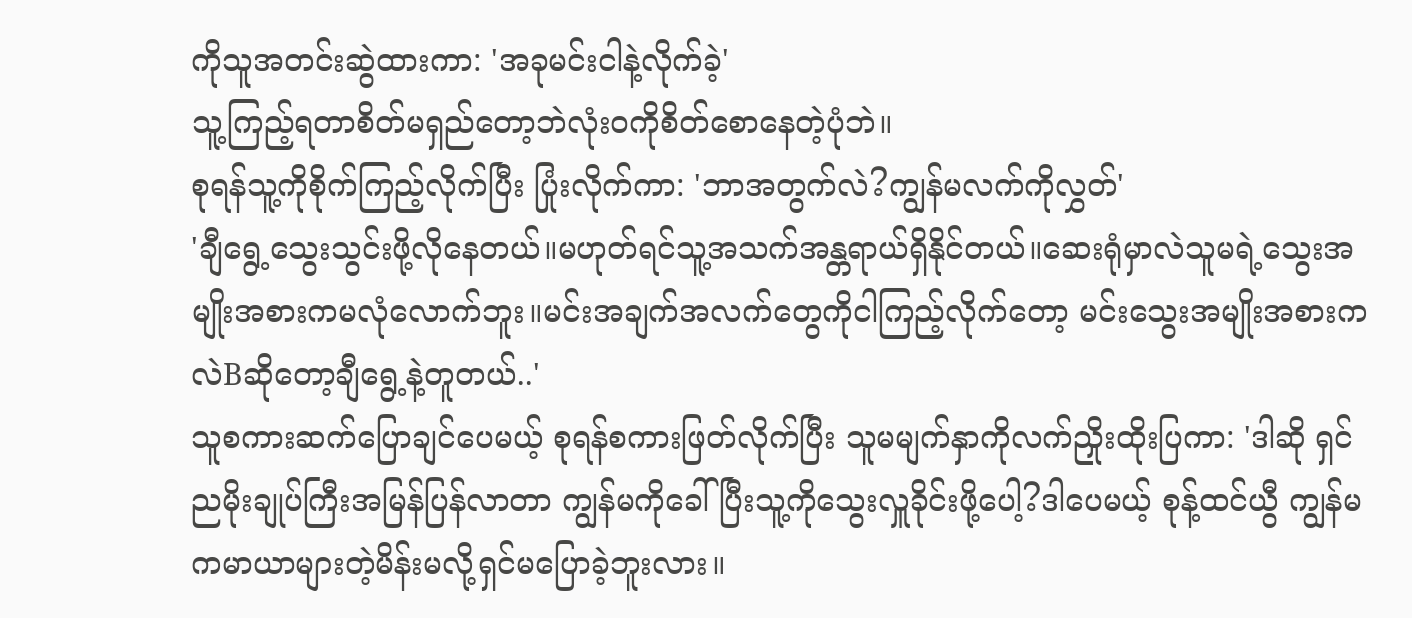ကိုသူအတင်းဆွဲထားကာ: 'အခုမင်းငါနဲ့လိုက်ခဲ့'
သူ့ကြည့်ရတာစိတ်မရှည်တော့ဘဲလုံးဝကိုစိတ်စောနေတဲ့ပုံဘဲ။
စုရန်သူ့ကိုစိုက်ကြည့်လိုက်ပြီး ပြုံးလိုက်ကာ: 'ဘာအတွက်လဲ?ကျွန်မလက်ကိုလွှတ်'
'ချီရွေ့သွေးသွင်းဖို့လိုနေတယ်။မဟုတ်ရင်သူ့အသက်အန္တရာယ်ရှိနိုင်တယ်။ဆေးရုံမှာလဲသူမရဲ့သွေးအမျိုးအစားကမလုံလောက်ဘူး။မင်းအချက်အလက်တွေကိုငါကြည့်လိုက်တော့ မင်းသွေးအမျိုးအစားကလဲBဆိုတော့ချီရွေ့နဲ့တူတယ်..'
သူစကားဆက်ပြောချင်ပေမယ့် စုရန်စကားဖြတ်လိုက်ပြီး သူမမျက်နှာကိုလက်ညှိုးထိုးပြကာ: 'ဒါဆို ရှင်ညမိုးချုပ်ကြီးအမြန်ပြန်လာတာ ကျွန်မကိုခေါ်ပြီးသူ့ကိုသွေးလှူခိုင်းဖို့ပေါ့?ဒါပေမယ့် စုန့်ထင်ယွီ ကျွန်မကမာယာများတဲ့မိန်းမလို့ရှင်မပြောခဲ့ဘူးလား။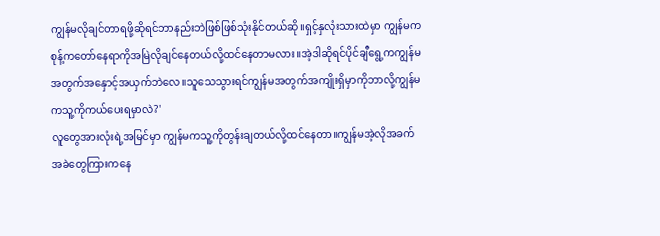ကျွန်မလိုချင်တာရဖို့ဆိုရင်ဘာနည်းဘဲဖြစ်ဖြစ်သုံးနိုင်တယ်ဆို။ရှင့်နှလုံးသားထဲမှာ ကျွန်မကစုန့်ကတော်နေရာကိုအမြဲလိုချင်နေတယ်လို့ထင်နေတာမလား။အဲ့ဒါဆိုရင်ပိုင်ချီရွေ့ကကျွန်မအတွက်အနှောင့်အယှက်ဘဲလေ။သူသေသွားရင်ကျွန်မအတွက်အကျိုးရှိမှာကိုဘာလို့ကျွန်မကသူ့ကိုကယ်ပေးရမှာလဲ?'
လူတွေအားလုံးရဲ့အမြင်မှာ ကျွန်မကသူ့ကိုတွန်းချတယ်လို့ထင်နေတာ။ကျွန်မအဲ့လိုအခက်အခဲတွေကြားကနေ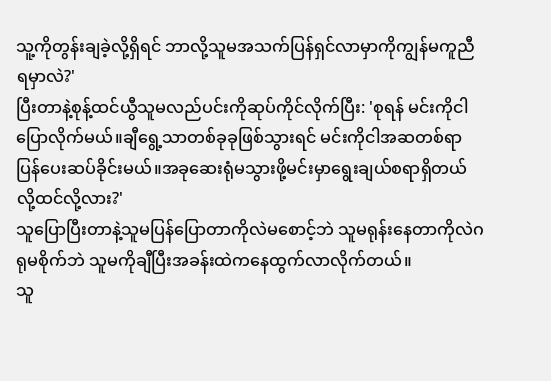သူ့ကိုတွန်းချခဲ့လို့ရှိရင် ဘာလို့သူမအသက်ပြန်ရှင်လာမှာကိုကျွန်မကူညီရမှာလဲ?'
ပြီးတာနဲ့စုန့်ထင်ယွီသူမလည်ပင်းကိုဆုပ်ကိုင်လိုက်ပြီး: 'စုရန် မင်းကိုငါပြောလိုက်မယ်။ချီရွေ့သာတစ်ခုခုဖြစ်သွားရင် မင်းကိုငါအဆတစ်ရာပြန်ပေးဆပ်ခိုင်းမယ်။အခုဆေးရုံမသွားဖို့မင်းမှာရွေးချယ်စရာရှိတယ်လို့ထင်လို့လား?'
သူပြောပြီးတာနဲ့သူမပြန်ပြောတာကိုလဲမစောင့်ဘဲ သူမရုန်းနေတာကိုလဲဂရုမစိုက်ဘဲ သူမကိုချီပြီးအခန်းထဲကနေထွက်လာလိုက်တယ်။
သူ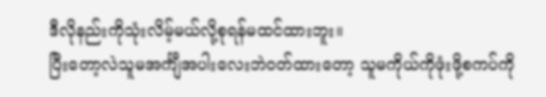ဒီလိုနည်းကိုသုံးလိမ့်မယ်လို့စုရန်မထင်ထားဘူး။
ပြီးတော့လဲသူမအင်္ကျီအပါးလေးဘဲဝတ်ထားတော့ သူမကိုယ်ကိုဖုံးဖို့စကပ်ကို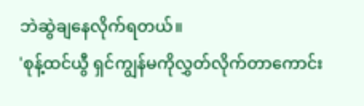ဘဲဆွဲချနေလိုက်ရတယ်။
'စုန့်ထင်ယွီ ရှင်ကျွန်မကိုလွှတ်လိုက်တာကောင်း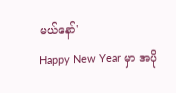မယ်နော်'
Happy New Year မှာ အပို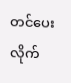တင်ပေးလိုက်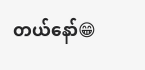တယ်နော်😁